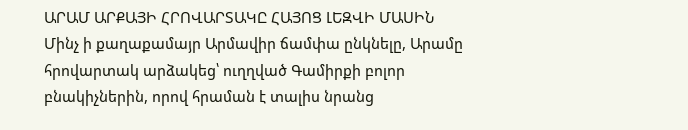ԱՐԱՄ ԱՐՔԱՅԻ ՀՐՈՎԱՐՏԱԿԸ ՀԱՅՈՑ ԼԵԶՎԻ ՄԱՍԻՆ
Մինչ ի քաղաքամայր Արմավիր ճամփա ընկնելը, Արամը հրովարտակ արձակեց՝ ուղղված Գամիրքի բոլոր բնակիչներին, որով հրաման է տալիս նրանց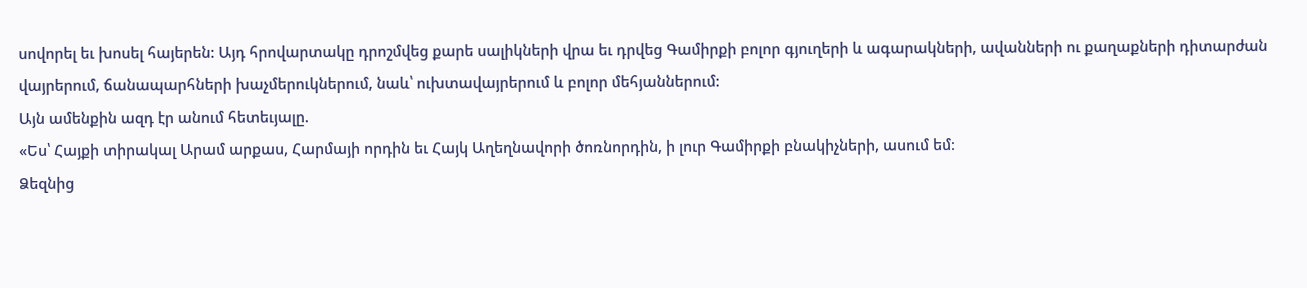սովորել եւ խոսել հայերեն: Այդ հրովարտակը դրոշմվեց քարե սալիկների վրա եւ դրվեց Գամիրքի բոլոր գյուղերի և ագարակների, ավանների ու քաղաքների դիտարժան վայրերում, ճանապարհների խաչմերուկներում, նաև՝ ուխտավայրերում և բոլոր մեհյաններում:
Այն ամենքին ազդ էր անում հետեւյալը.
«Ես՝ Հայքի տիրակալ Արամ արքաս, Հարմայի որդին եւ Հայկ Աղեղնավորի ծոռնորդին, ի լուր Գամիրքի բնակիչների, ասում եմ։
Ձեզնից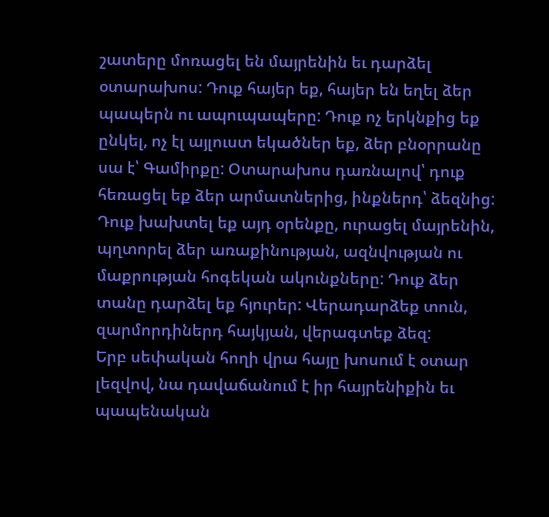շատերը մոռացել են մայրենին եւ դարձել օտարախոս: Դուք հայեր եք, հայեր են եղել ձեր պապերն ու ապուպապերը: Դուք ոչ երկնքից եք ընկել, ոչ էլ այլուստ եկածներ եք, ձեր բնօրրանը սա է՝ Գամիրքը: Օտարախոս դառնալով՝ դուք հեռացել եք ձեր արմատներից, ինքներդ՝ ձեզնից: Դուք խախտել եք այդ օրենքը, ուրացել մայրենին, պղտորել ձեր առաքինության, ազնվության ու մաքրության հոգեկան ակունքները: Դուք ձեր տանը դարձել եք հյուրեր: Վերադարձեք տուն, զարմորդիներդ հայկյան, վերագտեք ձեզ:
Երբ սեփական հողի վրա հայը խոսում է օտար լեզվով, նա դավաճանում է իր հայրենիքին եւ պապենական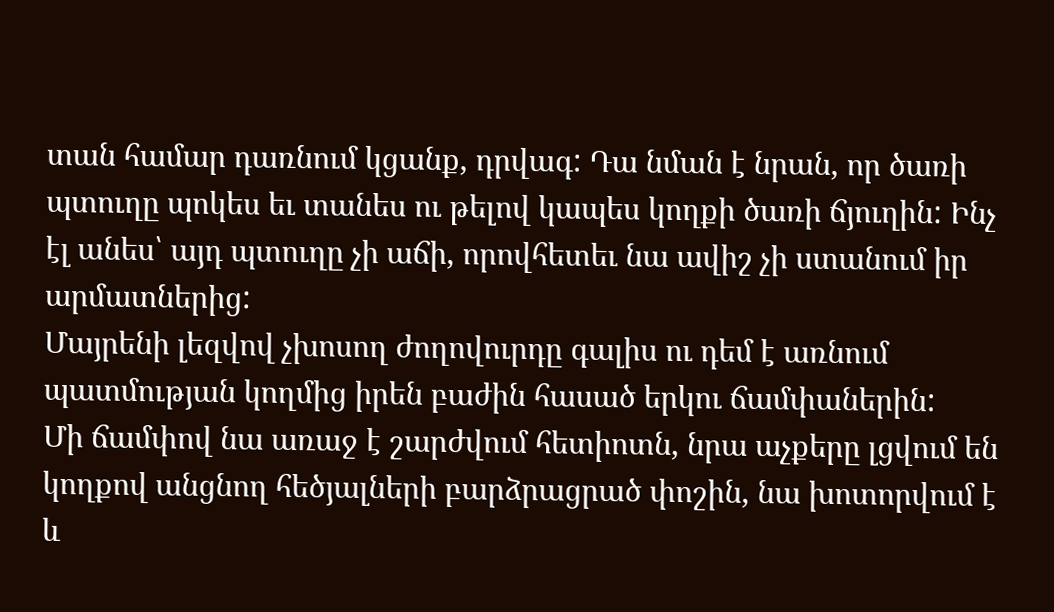տան համար դառնում կցանք, դրվագ: Դա նման է նրան, որ ծառի պտուղը պոկես եւ տանես ու թելով կապես կողքի ծառի ճյուղին: Ինչ էլ անես՝ այդ պտուղը չի աճի, որովհետեւ նա ավիշ չի ստանում իր արմատներից:
Մայրենի լեզվով չխոսող ժողովուրդը գալիս ու դեմ է առնում պատմության կողմից իրեն բաժին հասած երկու ճամփաներին:
Մի ճամփով նա առաջ է շարժվում հետիոտն, նրա աչքերը լցվում են կողքով անցնող հեծյալների բարձրացրած փոշին, նա խոտորվում է և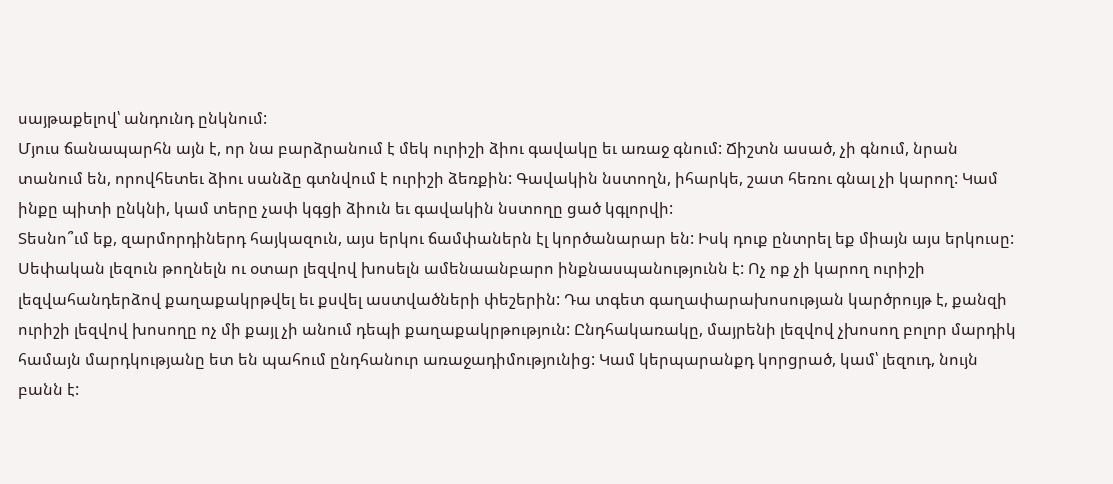սայթաքելով՝ անդունդ ընկնում:
Մյուս ճանապարհն այն է, որ նա բարձրանում է մեկ ուրիշի ձիու գավակը եւ առաջ գնում: Ճիշտն ասած, չի գնում, նրան տանում են, որովհետեւ ձիու սանձը գտնվում է ուրիշի ձեռքին: Գավակին նստողն, իհարկե, շատ հեռու գնալ չի կարող: Կամ ինքը պիտի ընկնի, կամ տերը չափ կգցի ձիուն եւ գավակին նստողը ցած կգլորվի:
Տեսնո՞ւմ եք, զարմորդիներդ հայկազուն, այս երկու ճամփաներն էլ կործանարար են: Իսկ դուք ընտրել եք միայն այս երկուսը: Սեփական լեզուն թողնելն ու օտար լեզվով խոսելն ամենաանբարո ինքնասպանությունն է: Ոչ ոք չի կարող ուրիշի լեզվահանդերձով քաղաքակրթվել եւ քսվել աստվածների փեշերին: Դա տգետ գաղափարախոսության կարծրույթ է, քանզի ուրիշի լեզվով խոսողը ոչ մի քայլ չի անում դեպի քաղաքակրթություն: Ընդհակառակը, մայրենի լեզվով չխոսող բոլոր մարդիկ համայն մարդկությանը ետ են պահում ընդհանուր առաջադիմությունից: Կամ կերպարանքդ կորցրած, կամ՝ լեզուդ, նույն բանն է: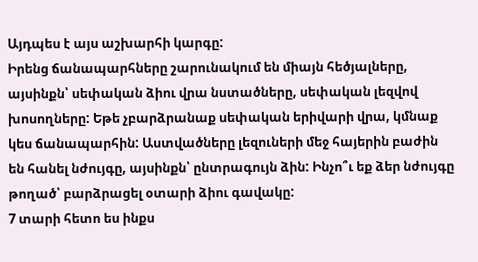Այդպես է այս աշխարհի կարգը:
Իրենց ճանապարհները շարունակում են միայն հեծյալները, այսինքն՝ սեփական ձիու վրա նստածները, սեփական լեզվով խոսողները: Եթե չբարձրանաք սեփական երիվարի վրա, կմնաք կես ճանապարհին: Աստվածները լեզուների մեջ հայերին բաժին են հանել նժույգը, այսինքն՝ ընտրագույն ձին: Ինչո՞ւ եք ձեր նժույգը թողած՝ բարձրացել օտարի ձիու գավակը:
7 տարի հետո ես ինքս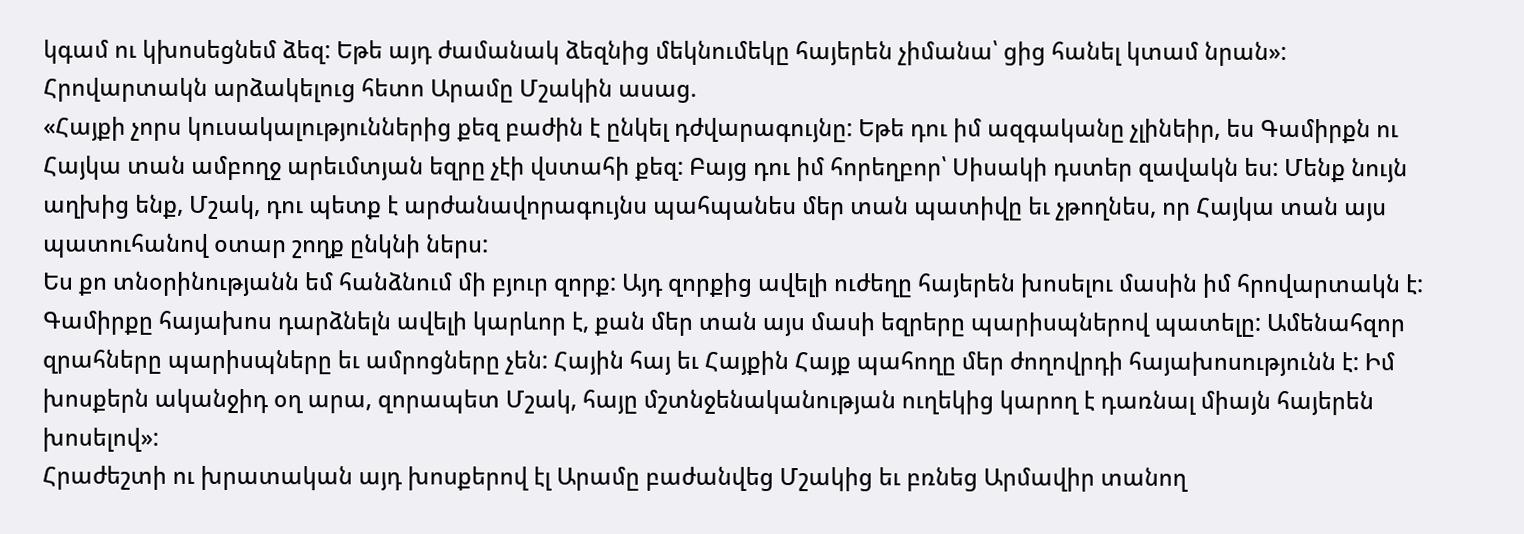կգամ ու կխոսեցնեմ ձեզ: Եթե այդ ժամանակ ձեզնից մեկնումեկը հայերեն չիմանա՝ ցից հանել կտամ նրան»:
Հրովարտակն արձակելուց հետո Արամը Մշակին ասաց.
«Հայքի չորս կուսակալություններից քեզ բաժին է ընկել դժվարագույնը: Եթե դու իմ ազգականը չլինեիր, ես Գամիրքն ու Հայկա տան ամբողջ արեւմտյան եզրը չէի վստահի քեզ: Բայց դու իմ հորեղբոր՝ Սիսակի դստեր զավակն ես: Մենք նույն աղխից ենք, Մշակ, դու պետք է արժանավորագույնս պահպանես մեր տան պատիվը եւ չթողնես, որ Հայկա տան այս պատուհանով օտար շողք ընկնի ներս:
Ես քո տնօրինությանն եմ հանձնում մի բյուր զորք: Այդ զորքից ավելի ուժեղը հայերեն խոսելու մասին իմ հրովարտակն է: Գամիրքը հայախոս դարձնելն ավելի կարևոր է, քան մեր տան այս մասի եզրերը պարիսպներով պատելը: Ամենահզոր զրահները պարիսպները եւ ամրոցները չեն: Հային հայ եւ Հայքին Հայք պահողը մեր ժողովրդի հայախոսությունն է: Իմ խոսքերն ականջիդ օղ արա, զորապետ Մշակ, հայը մշտնջենականության ուղեկից կարող է դառնալ միայն հայերեն խոսելով»:
Հրաժեշտի ու խրատական այդ խոսքերով էլ Արամը բաժանվեց Մշակից եւ բռնեց Արմավիր տանող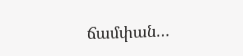ճամփան…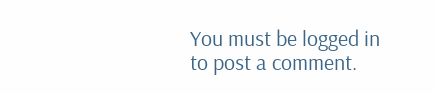You must be logged in to post a comment.